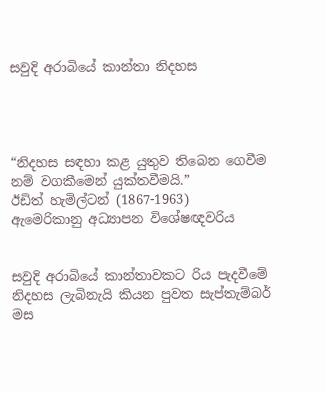සවුදි අරාබියේ කාන්තා නිදහස




“නිදහස සඳහා කළ යුතුව තිබෙන ගෙවීම නම් වගකීමෙන් යුක්තවීමයි.”
ඊඩිත් හැමිල්ටන් (1867-1963)
ඇමෙරිකානු අධ්‍යාපන විශේෂඥවරිය


සවුදි අරාබියේ කාන්තාවකට රිය පැදවීමේ නිදහස ලැබිනැයි කියන පුවත සැප්තැම්බර් මස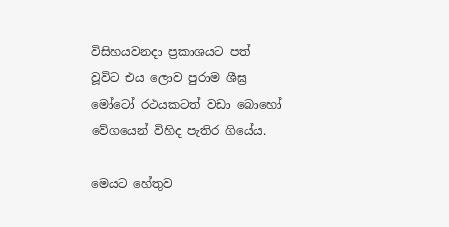විසිහයවනදා ප්‍රකාශයට පත් වූවිට එය ලොව පුරාම ශීඝ්‍ර මෝටෝ රථයකටත් වඩා බොහෝ වේගයෙන් විහිද පැතිර ගියේය.

මෙයට හේතුව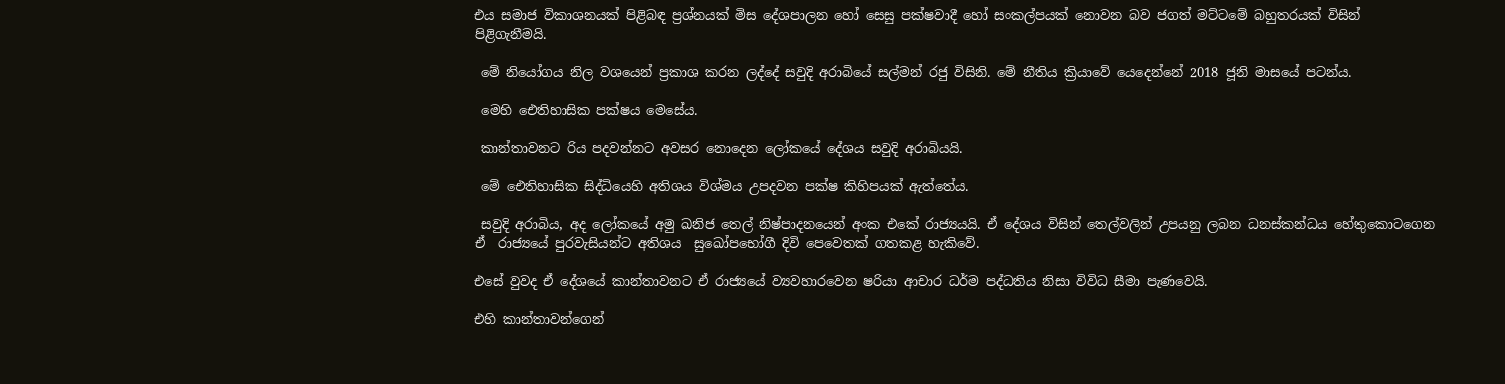එය සමාජ විකාශනයක් පිළිබඳ ප්‍රශ්නයක් මිස දේශපාලන හෝ සෙසු පක්ෂවාදී හෝ සංකල්පයක් නොවන බව ජගත් මට්ටමේ බහුතරයක් විසින් පිළිගැනීමයි.

 මේ නියෝගය නිල වශයෙන් ප්‍රකාශ කරන ලද්දේ සවුදි අරාබියේ සල්මන් රජු විසිනි. මේ නීතිය ක්‍රියාවේ යෙදෙන්නේ 2018 ජූනි මාසයේ පටන්ය.

 මෙහි ඓතිහාසික පක්ෂය මෙසේය.

 කාන්තාවනට රිය පදවන්නට අවසර නොදෙන ලෝකයේ දේශය සවුදි අරාබියයි.

 මේ ඓතිහාසික සිද්ධියෙහි අතිශය විශ්මය උපදවන පක්ෂ කිහිපයක් ඇත්තේය.

 සවුදි අරාබිය, අද ලෝකයේ අමු ඛනිජ තෙල් නිෂ්පාදනයෙන් අංක එකේ රාජ්‍යයයි. ඒ දේශය විසින් තෙල්වලින් උපයනු ලබන ධනස්කන්ධය හේතුකොටගෙන ඒ  රාජ්‍යයේ පුරවැසියන්ට අතිශය  සුඛෝපභෝගී දිවි පෙවෙතක් ගතකළ හැකිවේ.

එසේ වුවද ඒ දේශයේ කාන්තාවනට ඒ රාජ්‍යයේ ව්‍යවහාරවෙන ෂරියා ආචාර ධර්ම පද්ධතිය නිසා විවිධ සීමා පැණවෙයි.

එහි කාන්තාවන්ගෙන්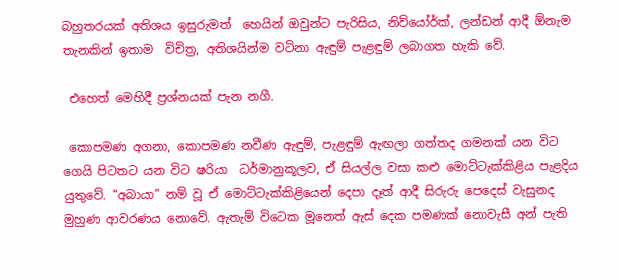බහුතරයක් අතිශය ඉසුරුමත්  හෙයින් ඔවුන්ට පැරිසිය, නිව්යෝර්ක්, ලන්ඩන් ආදී ඕනැම තැනකින් ඉතාම  විචිත්‍ර, අතිශයින්ම වටිනා ඇඳුම් පැළඳුම් ලබාගත හැකි වේ.

 එහෙත් මෙහිදී ප්‍රශ්නයක් පැන නගී.

 කොපමණ අගනා, කොපමණ නවීණ ඇඳුම්, පැළඳුම් ඇඟලා ගත්තද ගමනක් යන විට ගෙයි පිටතට යන විට ෂරියා  ධර්මානුකූලව, ඒ සියල්ල වසා කළු මොට්ටැක්කිළිය පැළදිය යුතුවේ. “අබායා” නම් වූ ඒ මොට්ටැක්කිළියෙන් දෙපා දෑත් ආදී සිරුරු පෙදෙස් වැසුනද මුහුණ ආවරණය නොවේ. ඇතැම් විටෙක මූනෙත් ඇස් දෙක පමණක් නොවැසී අන් පැති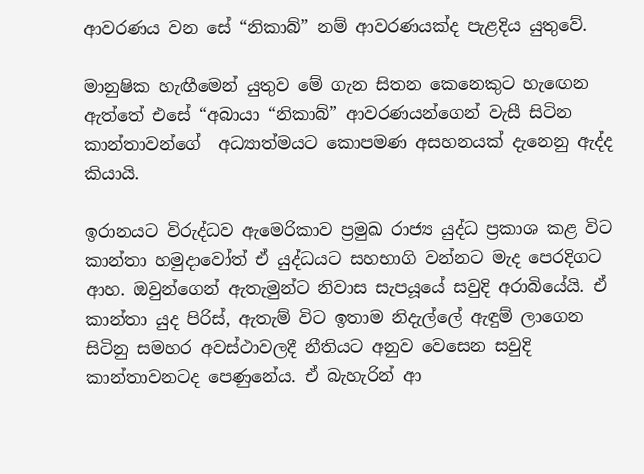ආවරණය වන සේ “නිකාබ්” නම් ආවරණයක්ද පැළදිය යුතුවේ.

මානුෂික හැඟීමෙන් යුතුව මේ ගැන සිතන කෙනෙකුට හැඟෙන ඇත්තේ එසේ “අබායා “නිකාබ්” ආවරණයන්ගෙන් වැසී සිටින කාන්තාවන්ගේ  අධ්‍යාත්මයට කොපමණ අසහනයක් දැනෙනු ඇද්ද කියායි.

ඉරානයට විරුද්ධව ඇමෙරිකාව ප්‍රමුඛ රාජ්‍ය යුද්ධ ප්‍රකාශ කළ විට කාන්තා හමුදාවෝත් ඒ යුද්ධයට සහභාගි වන්නට මැද පෙරදිගට ආහ. ඔවුන්ගෙන් ඇතැමුන්ට නිවාස සැපයූයේ සවුදි අරාබියේයි. ඒ කාන්තා යුද පිරිස්, ඇතැම් විට ඉතාම නිදැල්ලේ ඇඳුම් ලාගෙන සිටිනු සමහර අවස්ථාවලදී නීතියට අනුව වෙසෙන සවුදි කාන්තාවනටද පෙණුනේය. ඒ බැහැරින් ආ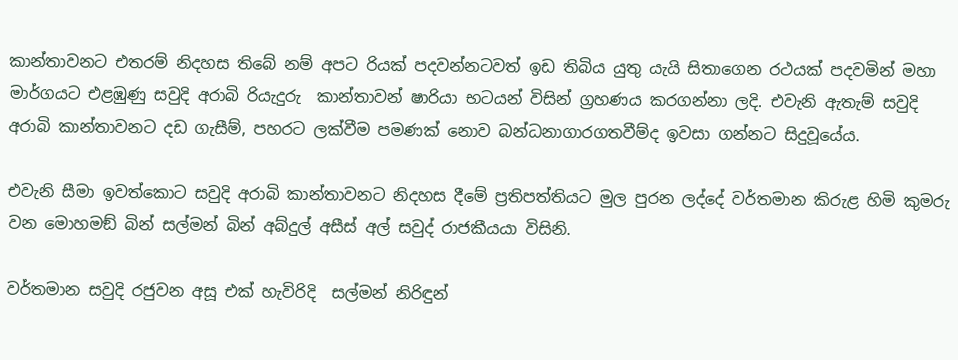කාන්තාවනට එතරම් නිදහස තිබේ නම් අපට රියක් පදවන්නටවත් ඉඩ තිබිය යුතු යැයි සිතාගෙන රථයක් පදවමින් මහා මාර්ගයට එළඹුණු සවුදි අරාබි රියැදුරු  කාන්තාවන් ෂාරියා භටයන් විසින් ග්‍රහණය කරගන්නා ලදි. එවැනි ඇතැම් සවුදි අරාබි කාන්තාවනට දඩ ගැසීම්, පහරට ලක්වීම පමණක් නොව බන්ධනාගාරගතවීම්ද ඉවසා ගන්නට සිදුවූයේය.

එවැනි සීමා ඉවත්කොට සවුදි අරාබි කාන්තාවනට නිදහස දීමේ ප්‍රතිපත්තියට මුල පුරන ලද්දේ වර්තමාන කිරුළ හිමි කුමරු වන මොහමඞ් බින් සල්මන් බින් අබ්දුල් අසීස් අල් සවුද් රාජකීයයා විසිනි.

වර්තමාන සවුදි රජුවන අසූ එක් හැවිරිදි  සල්මන් නිරිඳුන්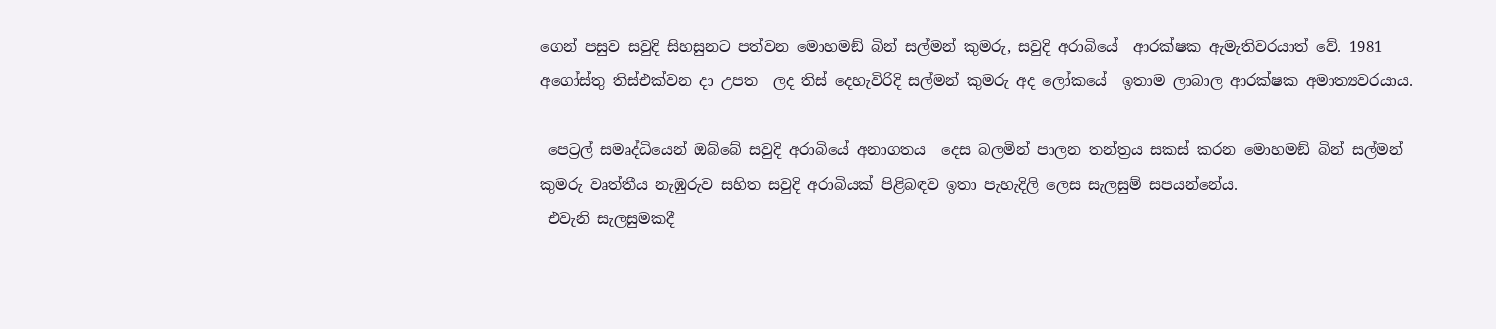ගෙන් පසුව සවුදි සිහසුනට පත්වන මොහමඞ් බින් සල්මන් කුමරු, සවුදි අරාබියේ  ආරක්ෂක ඇමැතිවරයාත් වේ. 1981 අගෝස්තු තිස්එක්වන දා උපත  ලද තිස් දෙහැවිරිදි සල්මන් කුමරු අද ලෝකයේ  ඉතාම ලාබාල ආරක්ෂක අමාත්‍යවරයාය.

 පෙට්‍රල් සමෘද්ධියෙන් ඔබ්බේ සවුදි අරාබියේ අනාගතය  දෙස බලමින් පාලන තන්ත්‍රය සකස් කරන මොහමඞ් බින් සල්මන් කුමරු වෘත්තීය නැඹුරුව සහිත සවුදි අරාබියක් පිළිබඳව ඉතා පැහැදිලි ලෙස සැලසුම් සපයන්නේය.
 එවැනි සැලසුමකදී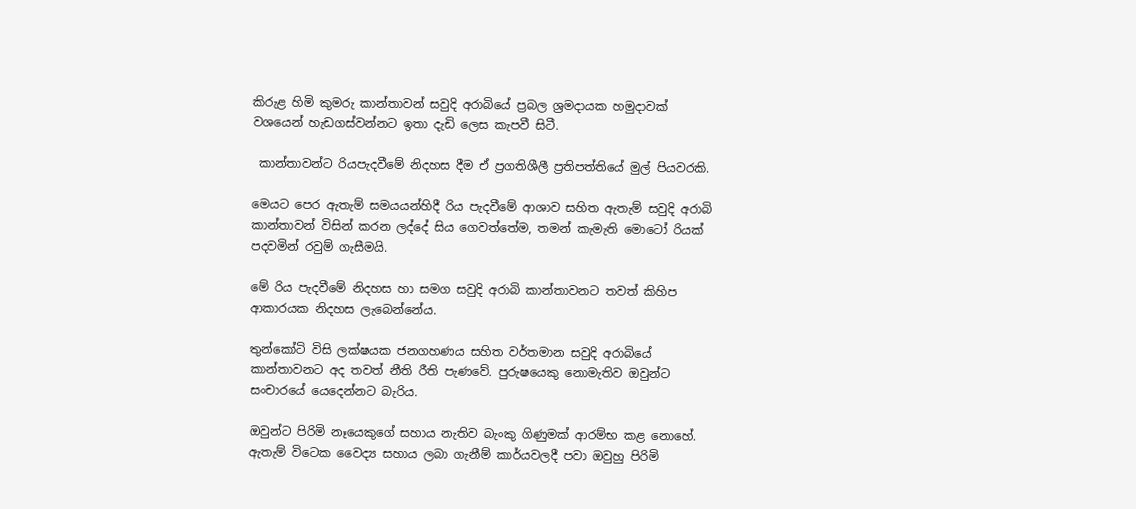කිරුළ හිමි කුමරු කාන්තාවන් සවුදි අරාබියේ ප්‍රබල ශ්‍රමදායක හමුදාවක් වශයෙන් හැඩගස්වන්නට ඉතා දැඩි ලෙස කැපවී සිටී.

 කාන්තාවන්ට රියපැදවීමේ නිදහස දීම ඒ ප්‍රගතිශීලී ප්‍රතිපත්තියේ මුල් පියවරකි.

මෙයට පෙර ඇතැම් සමයයන්හිදී රිය පැදවීමේ ආශාව සහිත ඇතැම් සවුදි අරාබි කාන්තාවන් විසින් කරන ලද්දේ සිය ගෙවත්තේම, තමන් කැමැති මොටෝ රියක් පදවමින් රවුම් ගැසීමයි.

මේ රිය පැදවීමේ නිදහස හා සමග සවුදි අරාබි කාන්තාවනට තවත් කිහිප ආකාරයක නිදහස ලැබෙන්නේය.

තුන්කෝටි විසි ලක්ෂයක ජනගහණය සහිත වර්තමාන සවුදි අරාබියේ කාන්තාවනට අද තවත් නීති රීති පැණවේ. පුරුෂයෙකු නොමැතිව ඔවුන්ට සංචාරයේ යෙදෙන්නට බැරිය.

ඔවුන්ට පිරිමි නෑයෙකුගේ සහාය නැතිව බැංකු ගිණුමක් ආරම්භ කළ නොහේ. ඇතැම් විටෙක වෛද්‍ය සහාය ලබා ගැනීම් කාර්යවලදී පවා ඔවුහු පිරිමි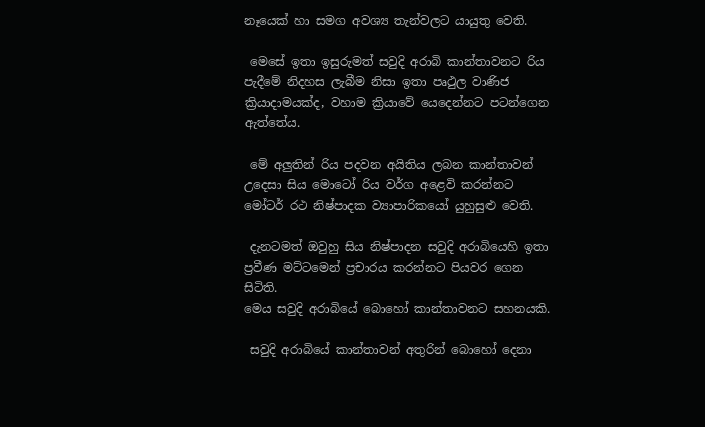නෑයෙක් හා සමග අවශ්‍ය තැන්වලට යායුතු වෙති.

 මෙසේ ඉතා ඉසුරුමත් සවුදි අරාබි කාන්තාවනට රිය පැදීමේ නිදහස ලැබීම නිසා ඉතා පෘථුල වාණිජ ක්‍රියාදාමයක්ද, වහාම ක්‍රියාවේ යෙදෙන්නට පටන්ගෙන ඇත්තේය.

 මේ අලුතින් රිය පදවන අයිතිය ලබන කාන්තාවන් උදෙසා සිය මොටෝ රිය වර්ග අළෙවි කරන්නට මෝටර් රථ නිෂ්පාදක ව්‍යාපාරිකයෝ යුහුසුළු වෙති.

 දැනටමත් ඔවුහු සිය නිෂ්පාදන සවුදි අරාබියෙහි ඉතා ප්‍රවීණ මට්ටමෙන් ප්‍රචාරය කරන්නට පියවර ගෙන සිටිති.
මෙය සවුදි අරාබියේ බොහෝ කාන්තාවනට සහනයකි.

 සවුදි අරාබියේ කාන්තාවන් අතුරින් බොහෝ දෙනා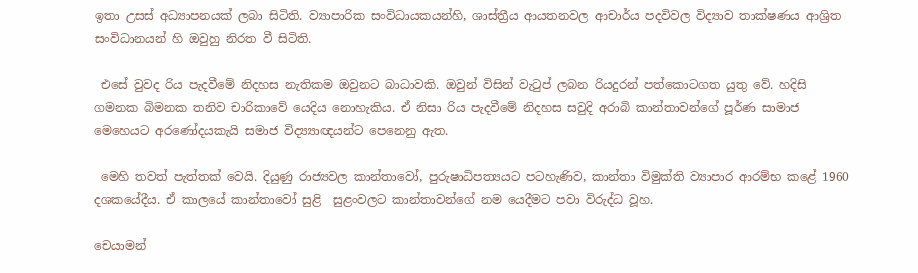ඉතා උසස් අධ්‍යාපනයක් ලබා සිටිති. ව්‍යාපාරික සංවිධායකයන්හි, ශාස්ත්‍රීය ආයතනවල ආචාර්ය පදවිවල විද්‍යාව තාක්ෂණය ආශ්‍රිත සංවිධානයන් හි ඔවුහු නිරත වී සිටිති.

 එසේ වුවද රිය පැදවීමේ නිදහස නැතිකම ඔවුනට බාධාවකි. ඔවුන් විසින් වැටුප් ලබන රියදුරන් පත්කොටගත යුතු වේ. හදිසි ගමනක බිමනක තනිව චාරිකාවේ යෙදිය නොහැකිය. ඒ නිසා රිය පැදවීමේ නිදහස සවුදි අරාබි කාන්තාවන්ගේ පූර්ණ සාමාජ මෙහෙයට අරණෝදයකැයි සමාජ විද්‍ය්‍යාඥයන්ට පෙනෙනු ඇත.

 මෙහි තවත් පැත්තක් වෙයි. දියුණු රාජ්‍යවල කාන්තාවෝ, පුරුෂාධිපත්‍යයට පටහැණිව, කාන්තා විමුක්ති ව්‍යාපාර ආරම්භ කළේ 1960 දශකයේදීය. ඒ කාලයේ කාන්තාවෝ සුළි  සුළංවලට කාන්තාවන්ගේ නම යෙදීමට පවා විරුද්ධ වූහ.

චෙයාමන්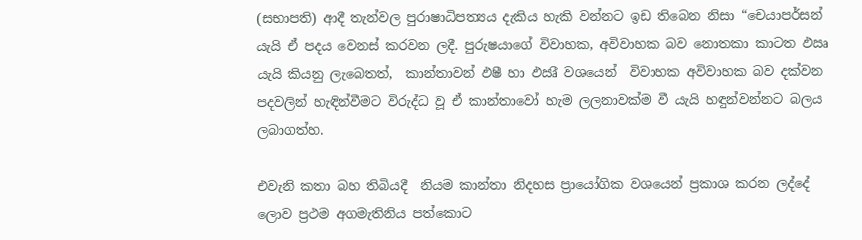(සභාපති) ආදී තැන්වල පුරාෂාධිපත්‍යය දැකිය හැකි වන්නට ඉඩ තිබෙන නිසා “චෙයාපර්සන් යැයි ඒ පදය වෙනස් කරවන ලදී. පුරුෂයාගේ විවාහක, අවිවාහක බව නොතකා කාටත ඵඍ යැයි කියනු ලැබෙතත්,  කාන්තාවන් ඵෂී හා ඵඍී වශයෙන්  විවාහක අවිවාහක බව දක්වන පදවලින් හැඳින්වීමට විරුද්ධ වූ ඒ කාන්තාවෝ හැම ලලනාවක්ම වී යැයි හඳුන්වන්නට බලය ලබාගත්හ.

එවැනි කතා බහ තිබියදී  නියම කාන්තා නිදහස ප්‍රායෝගික වශයෙන් ප්‍රකාශ කරන ලද්දේ ලොව ප්‍රථම අගමැතිනිය පත්කොට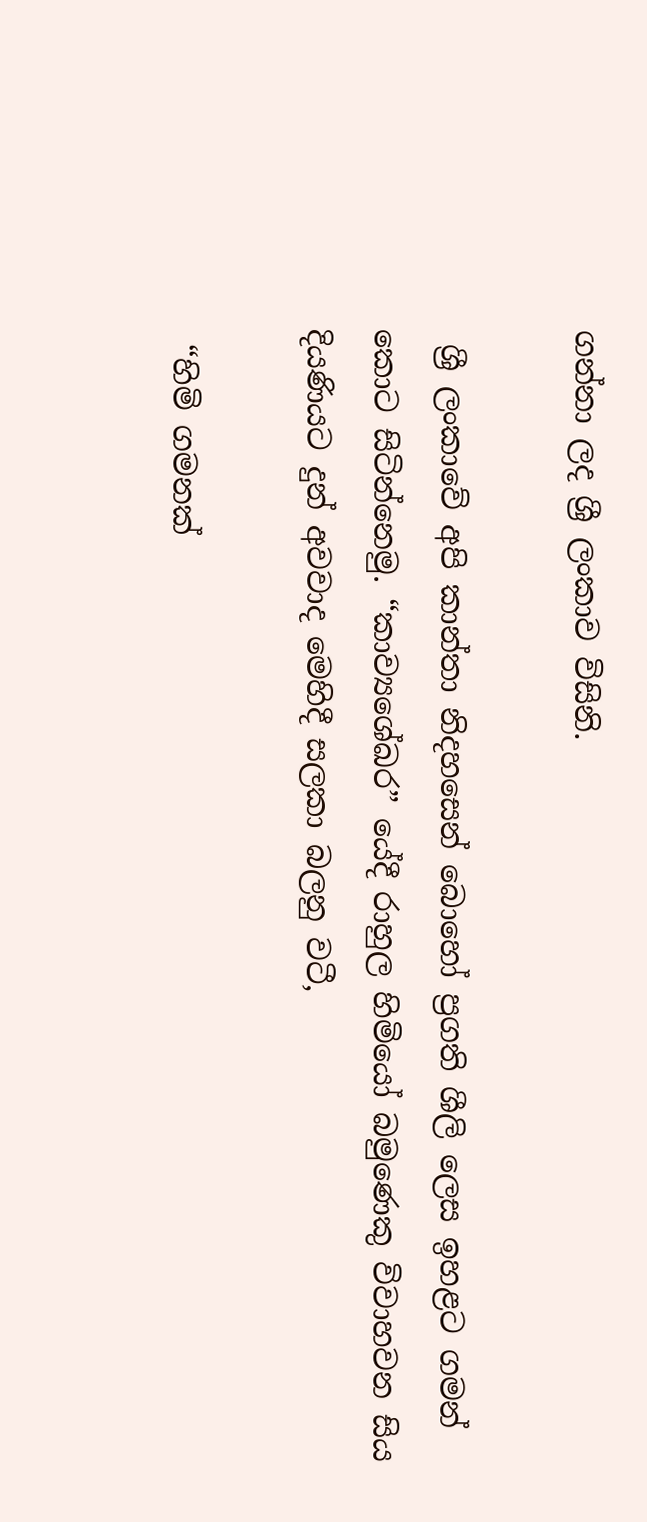ගන්නා ලද ශ්‍රී ලංකාව විසිනි.

 ශ්‍රී ලංකාවේ අපි කාන්තා නිදහසෙන් බොහෝ ප්‍රගති ශීලි ලෙස ඉහළට ගමන් කොට සිටින්නෙමු. “කාව්‍යශේඛර” යේදී රාහුල හිමියෝ බමුණෙකු විවාහවන සිය දියණියට දුන් අවවාද මෙහිදී සලකා බලනු වටී,

 “හිමි ගමනක්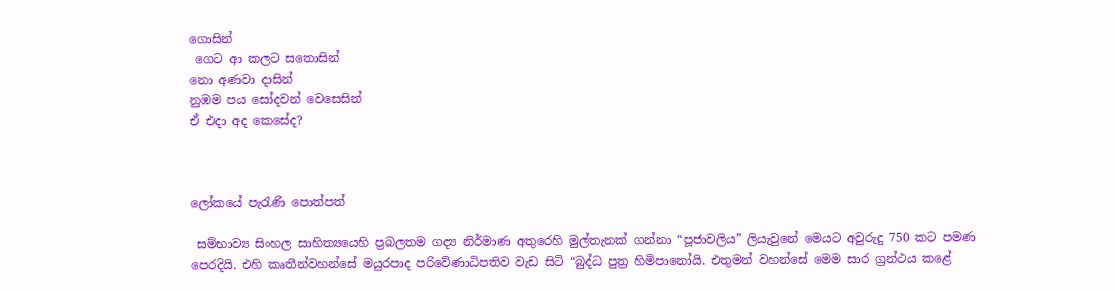ගොසින්
 ගෙට ආ කලට සතොසින්
නො අණවා දාසින්
නුඹම පය සෝදවන් වෙසෙසින්
ඒ එදා අද කෙසේද?



ලෝකයේ පැරැණි පොත්පත්

 සම්භාව්‍ය සිංහල සාහිත්‍යයෙහි ප්‍රබලතම ගද්‍ය නිර්මාණ අතුරෙහි මුල්තැනක් ගන්නා “පූජාවලිය” ලියැවුනේ මෙයට අවුරුදු 750 කට පමණ පෙරදියි. එහි කෘතීන්වහන්සේ මයුරපාද පරිවේණාධිපතිව වැඩ සිටි “බුද්ධ පුත්‍ර හිමිපානෝයි. එතුමන් වහන්සේ මෙම සාර ග්‍රන්ථය කළේ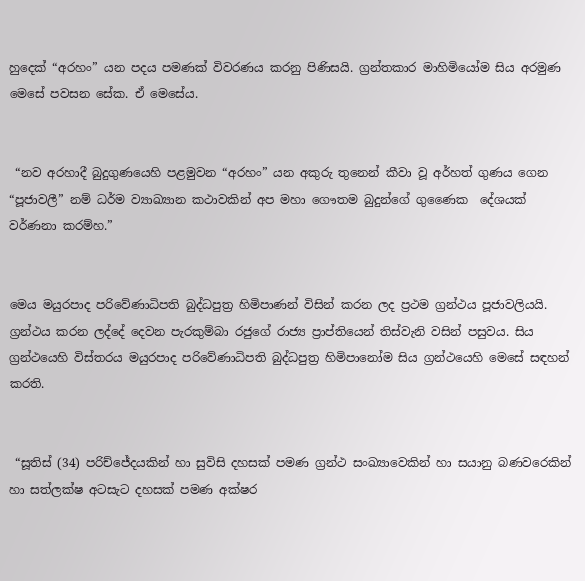හුදෙක් “අරහං” යන පදය පමණක් විවරණය කරනු පිණිසයි. ග්‍රන්තකාර මාහිමියෝම සිය අරමුණ මෙසේ පවසන සේක. ඒ මෙසේය.


 “නව අරහාදී බුදුගුණයෙහි පළමුවන “අරහං” යන අකුරු තුනෙන් කීවා වූ අර්හත් ගුණය ගෙන “පූජාවලී” නම් ධර්ම ව්‍යාඛ්‍යාන කථාවකින් අප මහා ගෞතම බුදුන්ගේ ගුණෛක  දේශයක් වර්ණනා කරම්හ.”


මෙය මයුරපාද පරිවේණාධිපති බුද්ධපුත්‍ර හිමිපාණන් විසින් කරන ලද ප්‍රථම ග්‍රන්ථය පූජාවලියයි. ග්‍රන්ථය කරන ලද්දේ දෙවන පැරකුම්බා රජුගේ රාජ්‍ය ප්‍රාප්තියෙන් තිස්වැනි වසින් පසුවය. සිය ග්‍රන්ථයෙහි විස්තරය මයුරපාද පරිවේණාධිපති බුද්ධපුත්‍ර හිමිපානෝම සිය ග්‍රන්ථයෙහි මෙසේ සඳහන් කරති.


 “සූතිස් (34) පරිච්ජේදයකින් හා සුවිසි දහසක් පමණ ග්‍රන්ථ සංඛ්‍යාවෙකින් හා සයානු බණවරෙකින් හා සත්ලක්ෂ අටසැට දහසක් පමණ අක්ෂර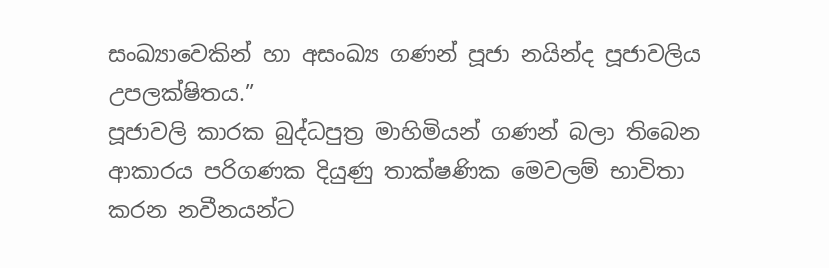සංඛ්‍යාවෙකින් හා අසංඛ්‍ය ගණන් පූජා නයින්ද පූජාවලිය උපලක්ෂිතය.”
පූජාවලි කාරක බුද්ධපුත්‍ර මාහිමියන් ගණන් බලා තිබෙන ආකාරය පරිගණක දියුණු තාක්ෂණික මෙවලම් භාවිතා කරන නවීනයන්ට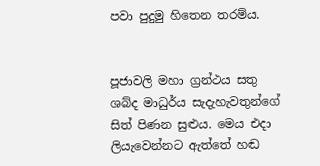පවා පුදුමු හිතෙන තරම්ය.


පූජාවලි මහා ග්‍රන්ථය සතු ශබ්ද මාධුර්ය සැදැහැවතුන්ගේ  සිත් පිණන සුළුය. මෙය එදා ලියැවෙන්නට ඇත්තේ හඬ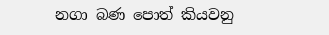නගා බණ පොත් කියවනු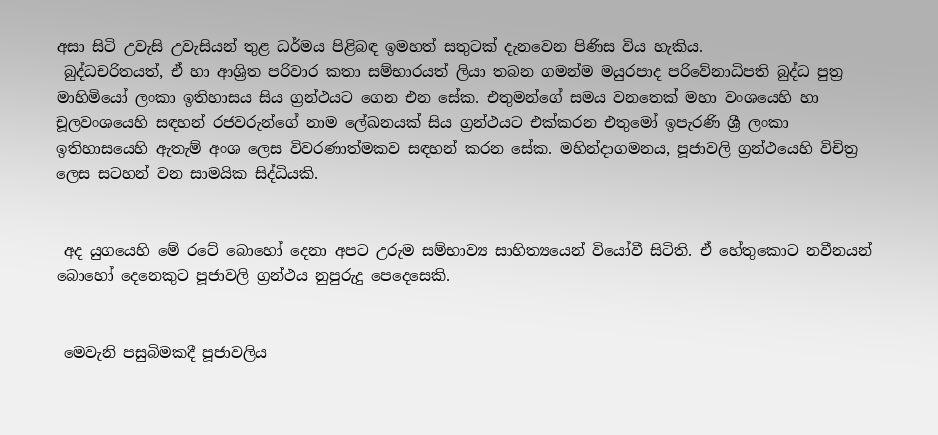අසා සිටි උවැසි උවැසියන් තුළ ධර්මය පිළිබඳ ඉමහත් සතුටක් දැනවෙන පිණිස විය හැකිය.
 බුද්ධචරිතයත්, ඒ හා ආශ්‍රිත පරිවාර කතා සම්භාරයත් ලියා තබන ගමන්ම මයුරපාද පරිවේනාධිපති බුද්ධ පුත්‍ර මාහිමියෝ ලංකා ඉතිහාසය සිය ග්‍රන්ථයට ගෙන එන සේක. එතුමන්ගේ සමය වනතෙක් මහා වංශයෙහි හා චූලවංශයෙහි සඳහන් රජවරුන්ගේ නාම ලේඛනයක් සිය ග්‍රන්ථයට එක්කරන එතුමෝ ඉපැරණි ශ්‍රී ලංකා ඉතිහාසයෙහි ඇතැම් අංශ ලෙස විවරණාත්මකව සඳහන් කරන සේක. මහින්දාගමනය, පූජාවලි ග්‍රන්ථයෙහි විචිත්‍ර ලෙස සටහන් වන සාමයික සිද්ධියකි.


 අද යුගයෙහි මේ රටේ බොහෝ දෙනා අපට උරුම සම්භාව්‍ය සාහිත්‍යයෙන් වියෝවී සිටිති. ඒ හේතුකොට නවීනයන් බොහෝ දෙනෙකුට පූජාවලි ග්‍රන්ථය නුපුරුදු පෙදෙසෙකි.


 මෙවැනි පසුබිමකදී පූජාවලිය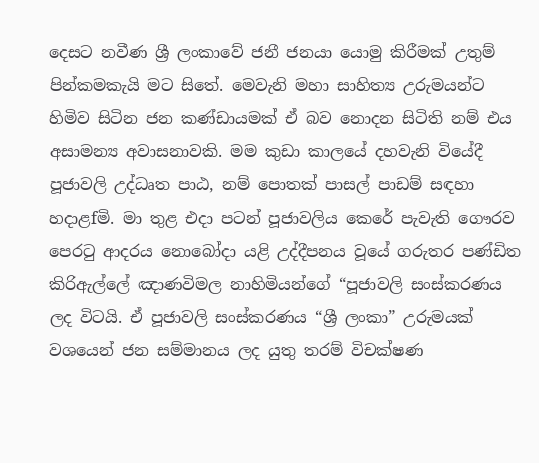දෙසට නවීණ ශ්‍රී ලංකාවේ ජනී ජනයා යොමු කිරීමක් උතුම් පින්කමකැයි මට සිතේ. මෙවැනි මහා සාහිත්‍ය උරුමයන්ට හිමිව සිටින ජන කණ්ඩායමක් ඒ බව නොදන සිටිති නම් එය අසාමන්‍ය අවාසනාවකි. මම කුඩා කාලයේ දහවැනි වියේදී පූජාවලි උද්ධෘත පාඨ, නම් පොතක් පාසල් පාඩම් සඳහා හදාළfමි. මා තුළ එදා පටන් පූජාවලිය කෙරේ පැවැති ගෞරව පෙරටු ආදරය නොබෝදා යළි උද්දීපනය වූයේ ගරුතර පණ්ඩිත කිරිඇල්ලේ ඤාණවිමල නාහිමියන්ගේ “පූජාවලි සංස්කරණය ලද විටයි. ඒ පූජාවලි සංස්කරණය “ශ්‍රී ලංකා” උරුමයක් වශයෙන් ජන සම්මානය ලද යුතු තරම් විචක්ෂණ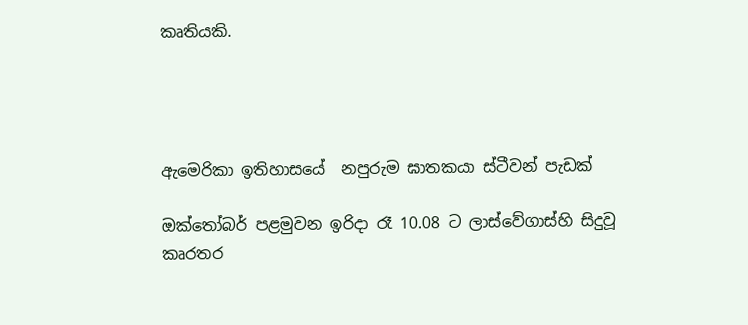කෘතියකි.




ඇමෙරිකා ඉතිහාසයේ  නපුරුම ඝාතකයා ස්ටීවන් පැඩක්

ඔක්තෝබර් පළමුවන ඉරිදා රෑ 10.08 ට ලාස්වේගාස්හි සිදුවූ කෘරතර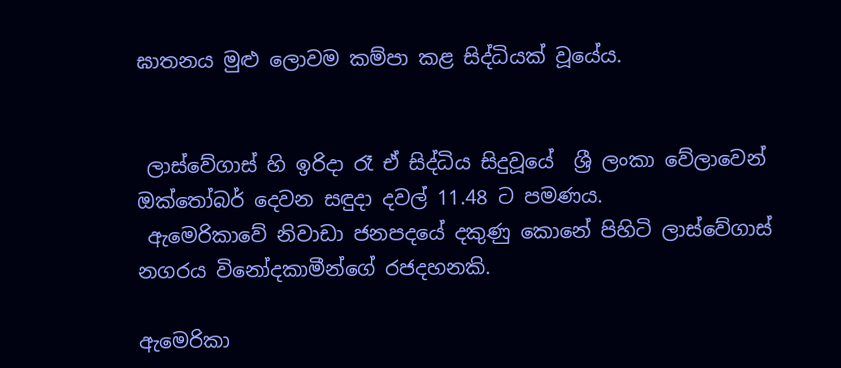ඝාතනය මුළු ලොවම කම්පා කළ සිද්ධියක් වූයේය.


 ලාස්වේගාස් හි ඉරිදා රෑ ඒ සිද්ධිය සිදුවූයේ  ශ්‍රී ලංකා වේලාවෙන් ඔක්තෝබර් දෙවන සඳුදා දවල් 11.48 ට පමණය.
 ඇමෙරිකාවේ නිවාඩා ජනපදයේ දකුණු කොනේ පිහිටි ලාස්වේගාස් නගරය විනෝදකාමීන්ගේ රජදහනකි.

ඇමෙරිකා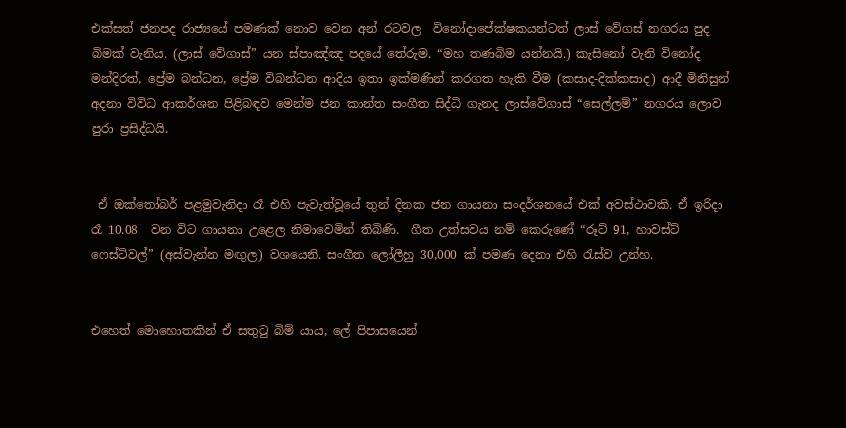එක්සත් ජනපද රාජ්‍යයේ පමණක් නොව වෙන අන් රටවල  විනෝදාපේක්ෂකයන්ටත් ලාස් වේගස් නගරය පුද බිමක් වැනිය. (ලාස් වේගාස්” යන ස්පාඤ්ඤ පදයේ තේරුම. “මහ තණබිම යන්නයි.) කැසිනෝ වැනි විනෝද මන්දිරත්, ප්‍රේම බන්ධන, ප්‍රේම විබන්ධන ආදිය ඉතා ඉක්මණින් කරගත හැකි වීම (කසාද-දික්කසාද) ආදී මිනිසුන් අදනා විවිධ ආකර්ශන පිළිබඳව මෙන්ම ජන කාන්ත සංගීත සිද්ධි ගැනද ලාස්වේගාස් “සෙල්ලම්” නගරය ලොව පුරා ප්‍රසිද්ධයි.


 ඒ ඔක්තෝබර් පළමුවැනිදා රෑ එහි පැවැත්වූයේ තුන් දිනක ජන ගායනා සංදර්ශනයේ එක් අවස්ථාවකි. ඒ ඉරිදා රෑ 10.08  වන විට ගායනා උළෙල නිමාවෙමින් තිබිණි.  ගීත උත්සවය නම් කෙරුණේ “රූට් 91, හාවස්ට්  ෆෙස්ටිවල්” (අස්වැන්න මඟුල) වශයෙනි. සංගීත ලෝලීහු 30,000 ක් පමණ දෙනා එහි රැස්ව උන්හ.


එහෙත් මොහොතකින් ඒ සතුටු බිම් යාය, ලේ පිපාසයෙන්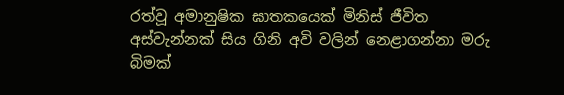රත්වූ අමානුෂික ඝාතකයෙක් මිනිස් ජීවිත අස්වැන්නක් සිය ගිනි අවි වලින් නෙළාගන්නා මරු බිමක්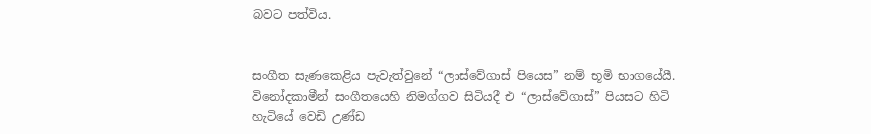බවට පත්විය.


සංගීත සැණකෙළිය පැවැත්වුනේ “ලාස්වේගාස් පියෙස” නම් භූමි භාගයේයී. විනෝදකාමීන් සංගීතයෙහි නිමග්ගව සිටියදී එ “ලාස්වේගාස්” පියසට හිටි හැටියේ වෙඩි උණ්ඩ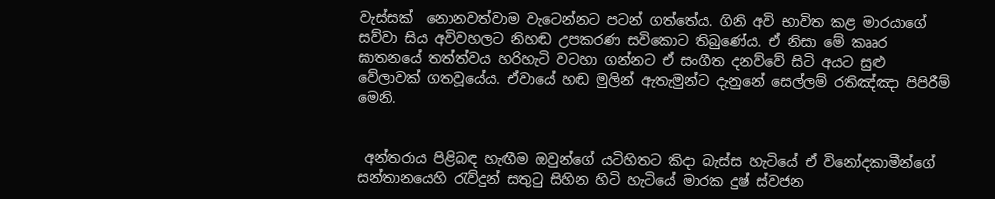වැස්සක්  නොනවත්වාම වැටෙන්නට පටන් ගත්තේය. ගිනි අවි භාවිත කළ මාරයාගේ සව්වා සිය අවිවහලට නිහඬ උපකරණ සවිකොට තිබුණේය. ඒ නිසා මේ කෲර ඝාතනයේ තත්ත්වය හරිහැටි වටහා ගන්නට ඒ සංගීත දනව්වේ සිටි අයට සුළු වේලාවක් ගතවූයේය. ඒවායේ හඬ මුලින් ඇතැමුන්ට දැනුනේ සෙල්ලම් රතිඤ්ඤා පිපිරීම් මෙනි.


 අන්තරාය පිළිබඳ හැඟීම ඔවුන්ගේ යටිහිතට කිදා බැස්ස හැටියේ ඒ විනෝදකාමීන්ගේ සන්තානයෙහි රැව්දුන් සතුටු සිහින හිටි හැටියේ මාරක දුෂ් ස්වජන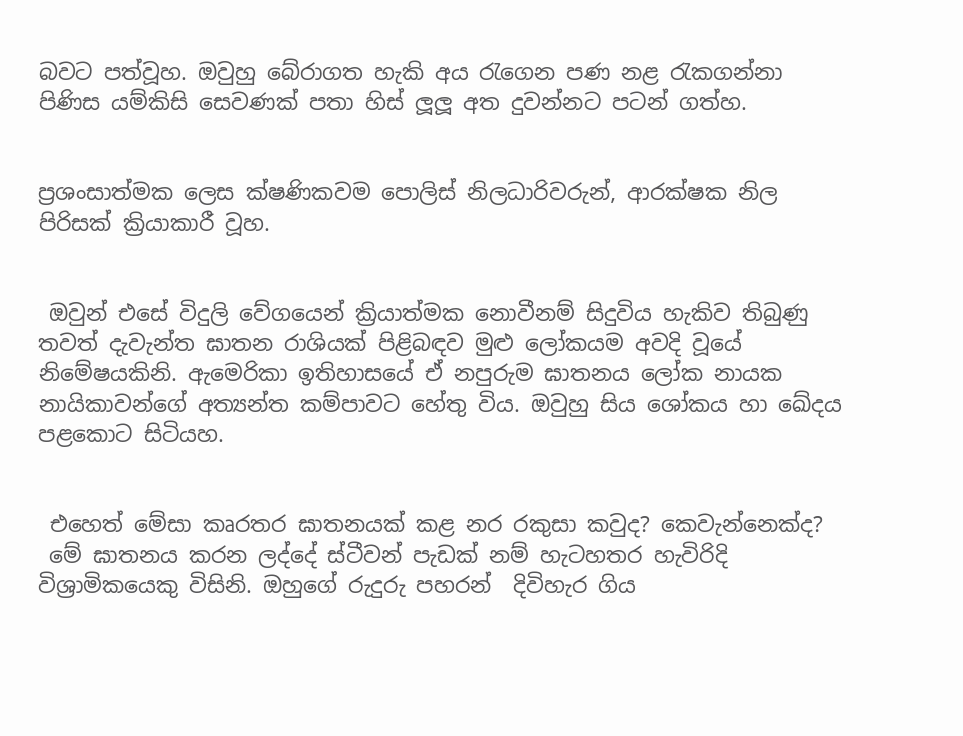බවට පත්වූහ. ඔවුහු බේරාගත හැකි අය රැගෙන පණ නළ රැකගන්නා පිණිස යම්කිසි සෙවණක් පතා හිස් ලූලූ අත දුවන්නට පටන් ගත්හ.


ප්‍රශංසාත්මක ලෙස ක්ෂණිකවම පොලිස් නිලධාරිවරුන්, ආරක්ෂක නිල පිරිසක් ක්‍රියාකාරී වූහ.


 ඔවුන් එසේ විදුලි වේගයෙන් ක්‍රියාත්මක නොවීනම් සිදුවිය හැකිව තිබුණු තවත් දැවැන්ත ඝාතන රාශියක් පිළිබඳව මුළු ලෝකයම අවදි වූයේ නිමේෂයකිනි. ඇමෙරිකා ඉතිහාසයේ ඒ නපුරුම ඝාතනය ලෝක නායක නායිකාවන්ගේ අත්‍යන්ත කම්පාවට හේතු විය. ඔවුහු සිය ශෝකය හා ඛේදය පළකොට සිටියහ.


 එහෙත් මේසා කෘරතර ඝාතනයක් කළ නර රකුසා කවුද? කෙවැන්නෙක්ද?
 මේ ඝාතනය කරන ලද්දේ ස්ටීවන් පැඩක් නම් හැටහතර හැවිරිදි විශ්‍රාමිකයෙකු විසිනි. ඔහුගේ රුදුරු පහරන්  දිවිහැර ගිය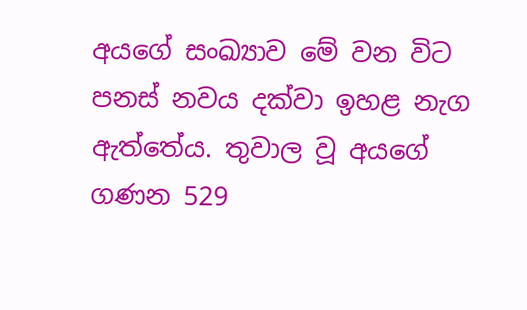අයගේ සංඛ්‍යාව මේ වන විට පනස් නවය දක්වා ඉහළ නැග ඇත්තේය. තුවාල වූ අයගේ ගණන 529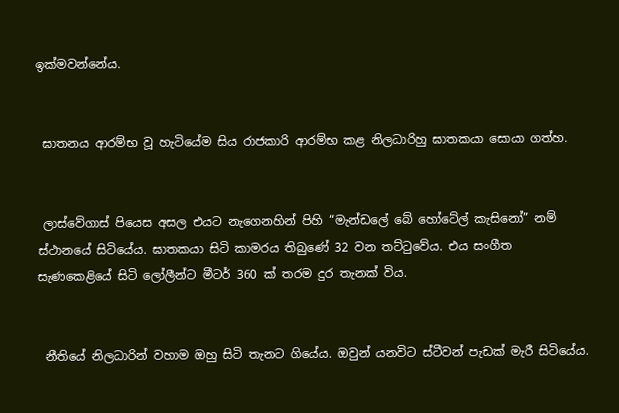ඉක්මවන්නේය.


 ඝාතනය ආරම්භ වූ හැටියේම සිය රාජකාරි ආරම්භ කළ නිලධාරිහු ඝාතකයා සොයා ගත්හ.


 ලාස්වේගාස් පියෙස අසල එයට නැගෙනහින් පිහි “මැන්ඩලේ බේ හෝටේල් කැසිනෝ” නම් ස්ථානයේ සිටියේය. ඝාතකයා සිටි කාමරය තිබුණේ 32 වන තට්ටුවේය. එය සංගීත  සැණකෙළියේ සිටි ලෝලීන්ට මීටර් 360 ක් තරම දුර තැනක් විය.


 නීතියේ නිලධාරින් වහාම ඔහු සිටි තැනට ගියේය. ඔවුන් යනවිට ස්ටීවන් පැඩක් මැරී සිටියේය.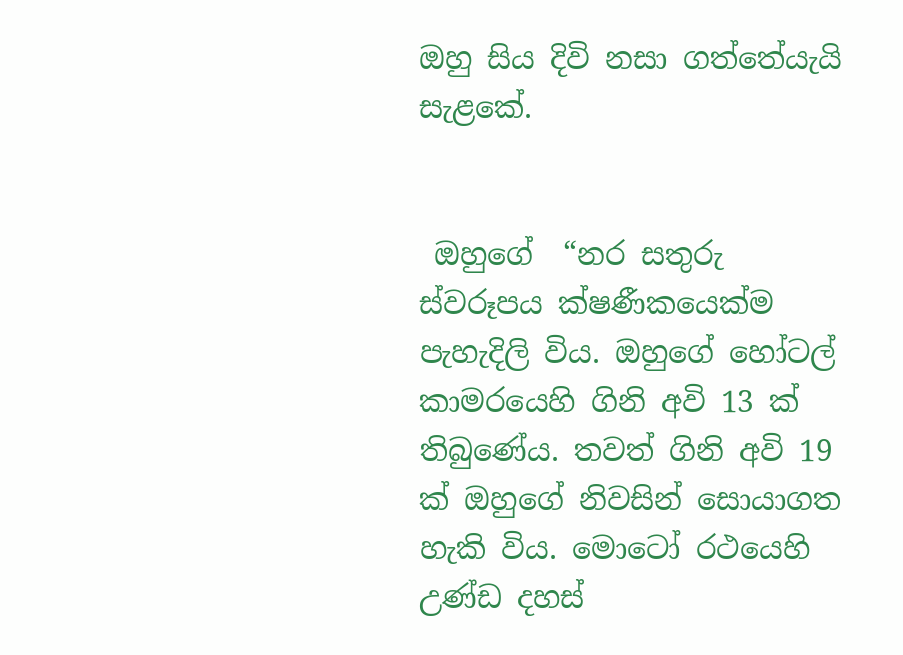ඔහු සිය දිවි නසා ගත්තේයැයි සැළකේ.


 ඔහුගේ  “නර සතුරු ස්වරූපය ක්ෂණීකයෙක්ම පැහැදිලි විය. ඔහුගේ හෝටල් කාමරයෙහි ගිනි අවි 13 ක් තිබුණේය. තවත් ගිනි අවි 19 ක් ඔහුගේ නිවසින් සොයාගත හැකි විය. මොටෝ රථයෙහි උණ්ඩ දහස්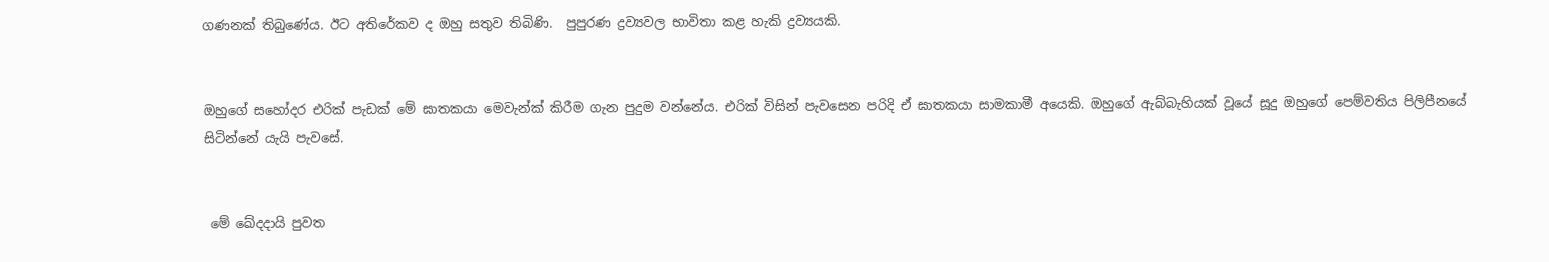ගණනක් තිබුණේය. ඊට අතිරේකව ද ඔහු සතුව තිබිණි.  පුපුරණ ද්‍රව්‍යවල භාවිතා කළ හැකි ද්‍රව්‍යයකි.


ඔහුගේ සහෝදර එරික් පැඩක් මේ ඝාතකයා මෙවැන්ක් කිරීම ගැන පුදුම වන්නේය. එරික් විසින් පැවසෙන පරිදි ඒ ඝාතකයා සාමකාමී අයෙකි. ඔහුගේ ඇබ්බැහියක් වූයේ සූදු ඔහුගේ පෙම්වතිය පිලිපීනයේ සිටින්නේ යැයි පැවසේ.


 මේ ඛේදදායි පුවත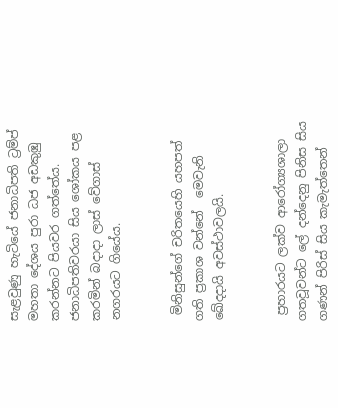සැළවුණු හැටියේ ජනාධිපති ට්‍රම්ප් මහතා දේශය පුරා ධජ අඩකුඹු කරන්නට පියවර ගත්තේය. ජනාධිපතිවරයා සිය ශෝකය පළ කරමින් බදාදා ලාස් වේගාස් නගරයට ගියේය.


 මිනිසුන්ගේ චරිතයෙහි යහපත් ගති ප්‍රකාශ වන්නේ  මෙවැනි ඛේදදායි අවස්ථාවලයි.


 ප්‍රහාරයට ලක්ව ආරෝග්‍යශාලා ගතවූවන්ට ලේ දන්දෙනු පිනිස සිය ගණන් පිරිස් සිය කැමැත්තෙන්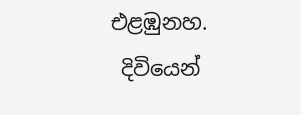එළඹුනහ.
 දිවියෙන්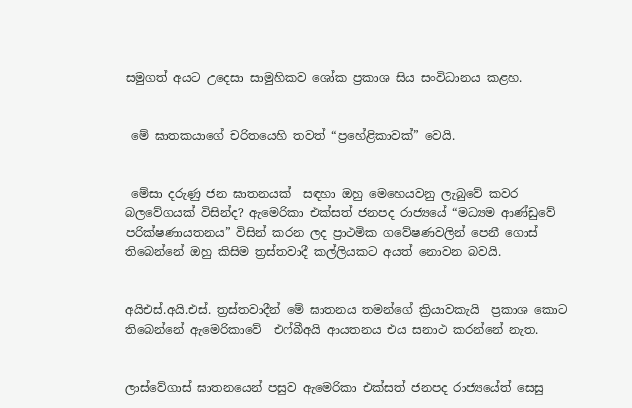සමුගත් අයට උදෙසා සාමුහිකව ශෝක ප්‍රකාශ සිය සංවිධානය කළහ.


 මේ ඝාතකයාගේ චරිතයෙහි තවත් “ප්‍රහේළිකාවක්” වෙයි.


 මේසා දරුණු ජන ඝාතනයක්  සඳහා ඔහු මෙහෙයවනු ලැබුවේ කවර බලවේගයක් විසින්ද? ඇමෙරිකා එක්සත් ජනපද රාජ්‍යයේ “මධ්‍යම ආණ්ඩුවේ පරික්ෂණායතනය” විසින් කරන ලද ප්‍රාථමික ගවේෂණවලින් පෙනී ගොස්  තිබෙන්නේ ඔහු කිසිම ත්‍රස්තවාදී කල්ලියකට අයත් නොවන බවයි.


අයිඑස්.අයි.එස්. ත්‍රස්තවාදීන් මේ ඝාතනය තමන්ගේ ක්‍රියාවකැයි  ප්‍රකාශ කොට තිබෙන්නේ ඇමෙරිකාවේ  එෆ්බීඅයි ආයතනය එය සනාථ කරන්නේ නැත.


ලාස්වේගාස් ඝාතනයෙන් පසුව ඇමෙරිකා එක්සත් ජනපද රාජ්‍යයේත් සෙසු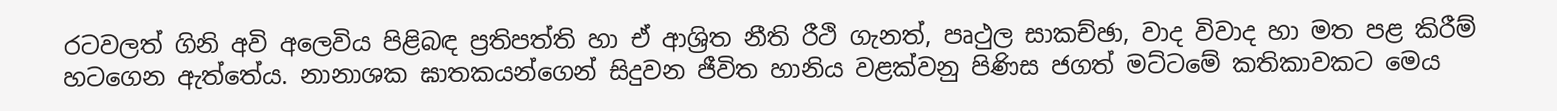රටවලත් ගිනි අවි අලෙවිය පිළිබඳ ප්‍රතිපත්ති හා ඒ ආශ්‍රිත නීති රීථි ගැනත්, පෘථුල සාකච්ඡා, වාද විවාද හා මත පළ කිරීම් හටගෙන ඇත්තේය. නානාශක ඝාතකයන්ගෙන් සිදුවන ජීවිත හානිය වළක්වනු පිණිස ජගත් මට්ටමේ කතිකාවකට මෙය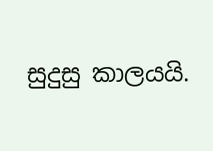සුදුසු කාලයයි.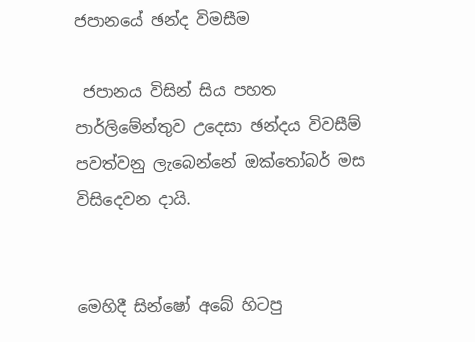ජපානයේ ඡන්ද විමසීම

 ජපානය විසින් සිය පහත පාර්ලිමේන්තුව උදෙසා ඡන්දය විවසීම් පවත්වනු ලැබෙන්නේ ඔක්තෝබර් මස විසිදෙවන දායි.


මෙහිදී සින්ෂෝ අබේ හිටපු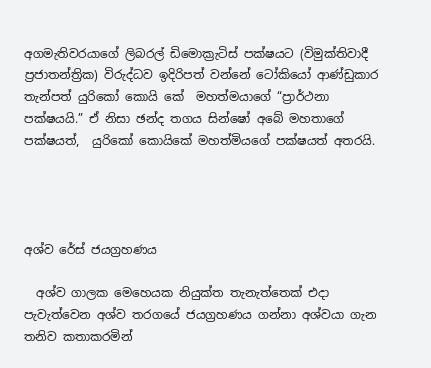අගමැතිවරයාගේ ලිබරල් ඩිමොක්‍රැටිස් පක්ෂයට (විමුක්තිවාදී ප්‍රජාතන්ත්‍රික) විරුද්ධව ඉදිරිපත් වන්නේ ටෝකියෝ ආණ්ඩුකාර තැන්පත් යුරිකෝ කොයි කේ  මහත්මයාගේ “ප්‍රාර්ථනා පක්ෂයයි.” ඒ නිසා ඡන්ද තගය සින්ෂෝ අබේ මහතාගේ පක්ෂයත්,  යුරිකෝ කොයිකේ මහත්මියගේ පක්ෂයත් අතරයි.




අශ්ව රේස් ජයග්‍රහණය

  අශ්ව ගාලක මෙහෙයක නියුක්ත තැනැත්තෙක් එදා පැවැත්වෙන අශ්ව තරගයේ ජයග්‍රහණය ගන්නා අශ්වයා ගැන තනිව කතාකරමින්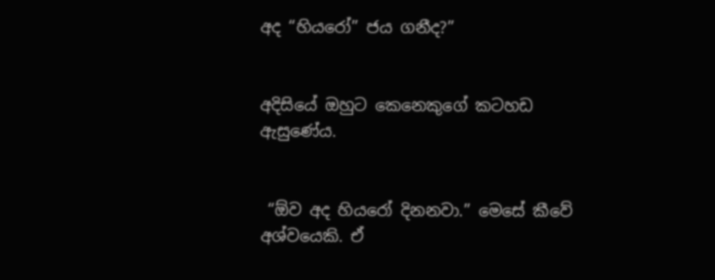අද “හියරෝ” ජය ගනීද?”


අදිසියේ ඔහුට කෙනෙකුගේ කටහඩ ඇසුණේය.


 “ඕව අද හියරෝ දිනනවා.” මෙසේ කීවේ අශ්වයෙකි. ඒ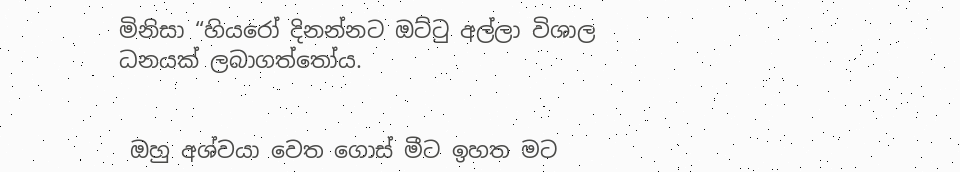මිනිසා “හියරෝ දිනන්නට ඔට්ටු අල්ලා විශාල  ධනයක් ලබාගත්තෝය.


 ඔහු අශ්වයා වෙත ගොස් මීට ඉහත මට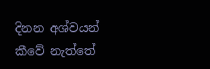දිනන අශ්වයන් කීවේ නැත්තේ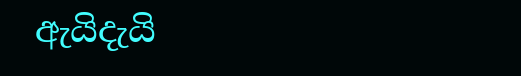ඇයිදැයි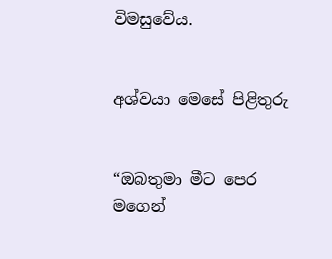විමසුවේය.


අශ්වයා මෙසේ පිළිතුරු


“ඔබතුමා මීට පෙර මගෙන්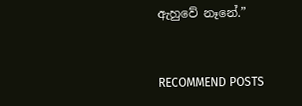ඇහුවේ නෑනේ.”


RECOMMEND POSTS